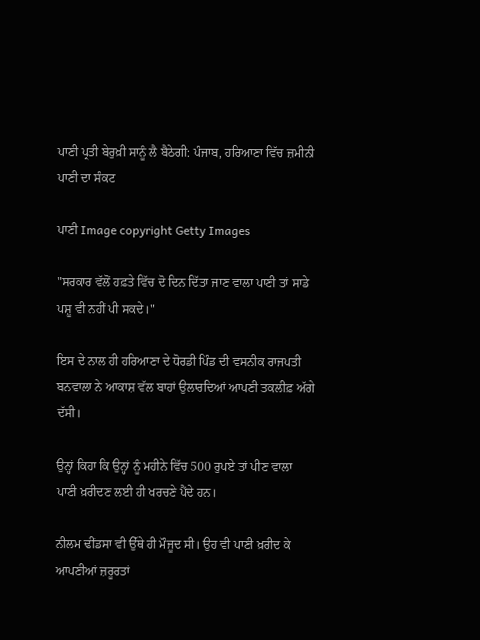ਪਾਣੀ ਪ੍ਰਤੀ ਬੇਰੁਖ਼ੀ ਸਾਨੂੰ ਲੈ ਬੈਠੇਗੀ: ਪੰਜਾਬ, ਹਰਿਆਣਾ ਵਿੱਚ ਜ਼ਮੀਨੀ ਪਾਣੀ ਦਾ ਸੰਕਟ

ਪਾਣੀ Image copyright Getty Images

"ਸਰਕਾਰ ਵੱਲੋਂ ਹਫ਼ਤੇ ਵਿੱਚ ਦੋ ਦਿਨ ਦਿੱਤਾ ਜਾਣ ਵਾਲਾ ਪਾਣੀ ਤਾਂ ਸਾਡੇ ਪਸ਼ੂ ਵੀ ਨਹੀਂ ਪੀ ਸਕਦੇ।"

ਇਸ ਦੇ ਨਾਲ ਹੀ ਹਰਿਆਣਾ ਦੇ ਧੋਰਡੀ ਪਿੰਡ ਦੀ ਵਸਨੀਕ ਰਾਜਪਤੀ ਬਨਵਾਲਾ ਨੇ ਆਕਾਸ਼ ਵੱਲ ਬਾਹਾਂ ਉਲਾਰਦਿਆਂ ਆਪਣੀ ਤਕਲੀਫ਼ ਅੱਗੇ ਦੱਸੀ।

ਉਨ੍ਹਾਂ ਕਿਹਾ ਕਿ ਉਨ੍ਹਾਂ ਨੂੰ ਮਹੀਨੇ ਵਿੱਚ 500 ਰੁਪਏ ਤਾਂ ਪੀਣ ਵਾਲਾ ਪਾਣੀ ਖ਼ਰੀਦਣ ਲਈ ਹੀ ਖਰਚਣੇ ਪੈਂਦੇ ਹਨ।

ਨੀਲਮ ਢੀਂਡਸਾ ਵੀ ਉੱਥੇ ਹੀ ਮੌਜੂਦ ਸੀ। ਉਹ ਵੀ ਪਾਣੀ ਖ਼ਰੀਦ ਕੇ ਆਪਣੀਆਂ ਜ਼ਰੂਰਤਾਂ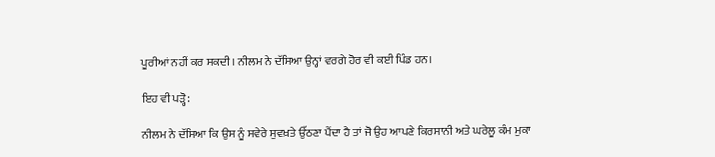ਪੂਰੀਆਂ ਨਹੀਂ ਕਰ ਸਕਦੀ। ਨੀਲਮ ਨੇ ਦੱਸਿਆ ਉਨ੍ਹਾਂ ਵਰਗੇ ਹੋਰ ਵੀ ਕਈ ਪਿੰਡ ਹਨ।

ਇਹ ਵੀ ਪੜ੍ਹੋ:

ਨੀਲਮ ਨੇ ਦੱਸਿਆ ਕਿ ਉਸ ਨੂੰ ਸਵੇਰੇ ਸੁਵਖ਼ਤੇ ਉੱਠਣਾ ਪੈਂਦਾ ਹੈ ਤਾਂ ਜੋ ਉਹ ਆਪਣੇ ਕਿਰਸਾਨੀ ਅਤੇ ਘਰੇਲੂ ਕੰਮ ਮੁਕਾ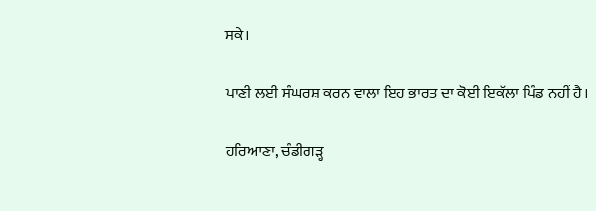ਸਕੇ।

ਪਾਣੀ ਲਈ ਸੰਘਰਸ਼ ਕਰਨ ਵਾਲਾ ਇਹ ਭਾਰਤ ਦਾ ਕੋਈ ਇਕੱਲਾ ਪਿੰਡ ਨਹੀਂ ਹੈ।

ਹਰਿਆਣਾ, ਚੰਡੀਗੜ੍ਹ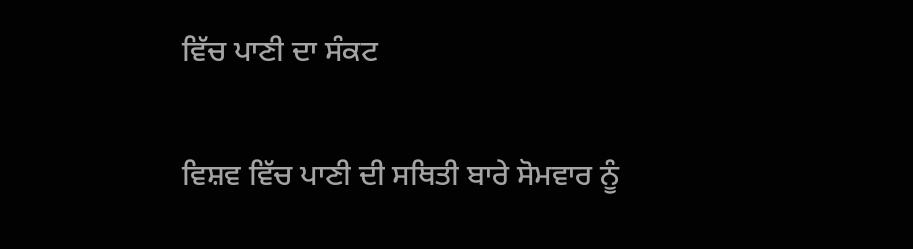ਵਿੱਚ ਪਾਣੀ ਦਾ ਸੰਕਟ

ਵਿਸ਼ਵ ਵਿੱਚ ਪਾਣੀ ਦੀ ਸਥਿਤੀ ਬਾਰੇ ਸੋਮਵਾਰ ਨੂੰ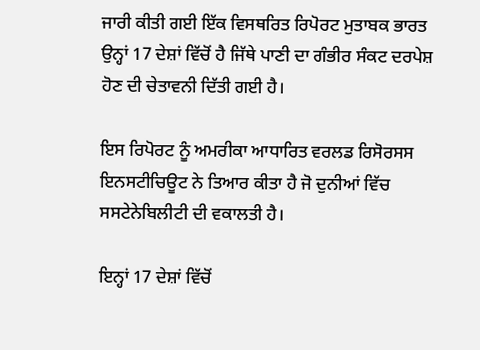ਜਾਰੀ ਕੀਤੀ ਗਈ ਇੱਕ ਵਿਸਥਰਿਤ ਰਿਪੋਰਟ ਮੁਤਾਬਕ ਭਾਰਤ ਉਨ੍ਹਾਂ 17 ਦੇਸ਼ਾਂ ਵਿੱਚੋਂ ਹੈ ਜਿੱਥੇ ਪਾਣੀ ਦਾ ਗੰਭੀਰ ਸੰਕਟ ਦਰਪੇਸ਼ ਹੋਣ ਦੀ ਚੇਤਾਵਨੀ ਦਿੱਤੀ ਗਈ ਹੈ।

ਇਸ ਰਿਪੋਰਟ ਨੂੰ ਅਮਰੀਕਾ ਆਧਾਰਿਤ ਵਰਲਡ ਰਿਸੋਰਸਸ ਇਨਸਟੀਚਿਊਟ ਨੇ ਤਿਆਰ ਕੀਤਾ ਹੈ ਜੋ ਦੁਨੀਆਂ ਵਿੱਚ ਸਸਟੇਨੇਬਿਲੀਟੀ ਦੀ ਵਕਾਲਤੀ ਹੈ।

ਇਨ੍ਹਾਂ 17 ਦੇਸ਼ਾਂ ਵਿੱਚੋਂ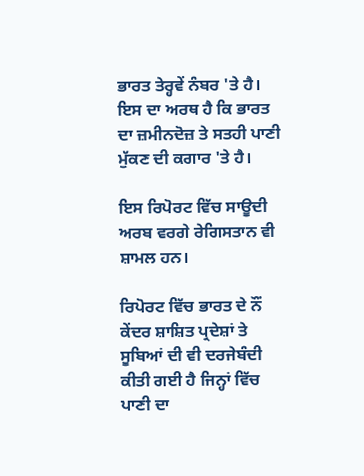ਭਾਰਤ ਤੇਰ੍ਹਵੇਂ ਨੰਬਰ 'ਤੇ ਹੈ। ਇਸ ਦਾ ਅਰਥ ਹੈ ਕਿ ਭਾਰਤ ਦਾ ਜ਼ਮੀਨਦੋਜ਼ ਤੇ ਸਤਹੀ ਪਾਣੀ ਮੁੱਕਣ ਦੀ ਕਗਾਰ 'ਤੇ ਹੈ।

ਇਸ ਰਿਪੋਰਟ ਵਿੱਚ ਸਾਊਦੀ ਅਰਬ ਵਰਗੇ ਰੇਗਿਸਤਾਨ ਵੀ ਸ਼ਾਮਲ ਹਨ।

ਰਿਪੋਰਟ ਵਿੱਚ ਭਾਰਤ ਦੇ ਨੌਂ ਕੇਂਦਰ ਸ਼ਾਸ਼ਿਤ ਪ੍ਰਦੇਸ਼ਾਂ ਤੇ ਸੂਬਿਆਂ ਦੀ ਵੀ ਦਰਜੇਬੰਦੀ ਕੀਤੀ ਗਈ ਹੈ ਜਿਨ੍ਹਾਂ ਵਿੱਚ ਪਾਣੀ ਦਾ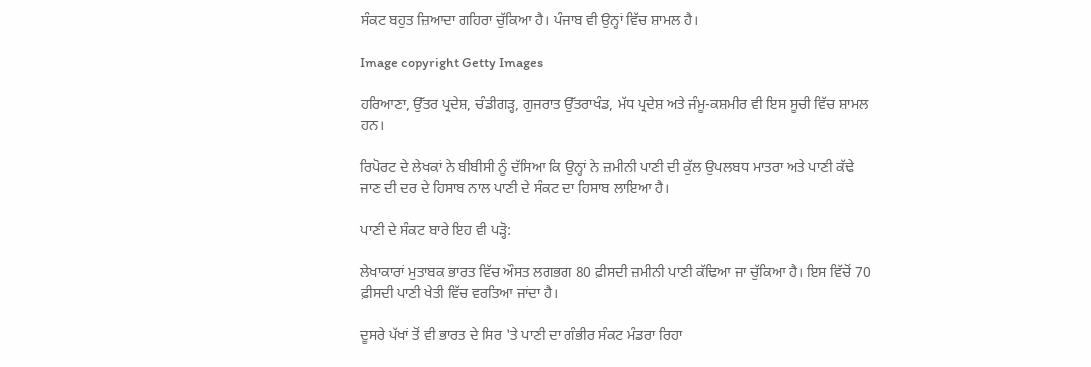ਸੰਕਟ ਬਹੁਤ ਜ਼ਿਆਦਾ ਗਹਿਰਾ ਚੁੱਕਿਆ ਹੈ। ਪੰਜਾਬ ਵੀ ਉਨ੍ਹਾਂ ਵਿੱਚ ਸ਼ਾਮਲ ਹੈ।

Image copyright Getty Images

ਹਰਿਆਣਾ, ਉੱਤਰ ਪ੍ਰਦੇਸ਼, ਚੰਡੀਗੜ੍ਹ, ਗੁਜਰਾਤ ਉੱਤਰਾਖੰਡ, ਮੱਧ ਪ੍ਰਦੇਸ਼ ਅਤੇ ਜੰਮੂ-ਕਸ਼ਮੀਰ ਵੀ ਇਸ ਸੂਚੀ ਵਿੱਚ ਸ਼ਾਮਲ ਹਨ।

ਰਿਪੋਰਟ ਦੇ ਲੇਖਕਾਂ ਨੇ ਬੀਬੀਸੀ ਨੂੰ ਦੱਸਿਆ ਕਿ ਉਨ੍ਹਾਂ ਨੇ ਜ਼ਮੀਨੀ ਪਾਣੀ ਦੀ ਕੁੱਲ ਉਪਲਬਧ ਮਾਤਰਾ ਅਤੇ ਪਾਣੀ ਕੱਢੇ ਜਾਣ ਦੀ ਦਰ ਦੇ ਹਿਸਾਬ ਨਾਲ ਪਾਣੀ ਦੇ ਸੰਕਟ ਦਾ ਹਿਸਾਬ ਲਾਇਆ ਹੈ।

ਪਾਣੀ ਦੇ ਸੰਕਟ ਬਾਰੇ ਇਹ ਵੀ ਪੜ੍ਹੋ:

ਲੇਖਾਕਾਰਾਂ ਮੁਤਾਬਕ ਭਾਰਤ ਵਿੱਚ ਔਸਤ ਲਗਭਗ 80 ਫ਼ੀਸਦੀ ਜ਼ਮੀਨੀ ਪਾਣੀ ਕੱਢਿਆ ਜਾ ਚੁੱਕਿਆ ਹੈ। ਇਸ ਵਿੱਚੋਂ 70 ਫ਼ੀਸਦੀ ਪਾਣੀ ਖੇਤੀ ਵਿੱਚ ਵਰਤਿਆ ਜਾਂਦਾ ਹੈ।

ਦੂਸਰੇ ਪੱਖਾਂ ਤੋਂ ਵੀ ਭਾਰਤ ਦੇ ਸਿਰ 'ਤੇ ਪਾਣੀ ਦਾ ਗੰਭੀਰ ਸੰਕਟ ਮੰਡਰਾ ਰਿਹਾ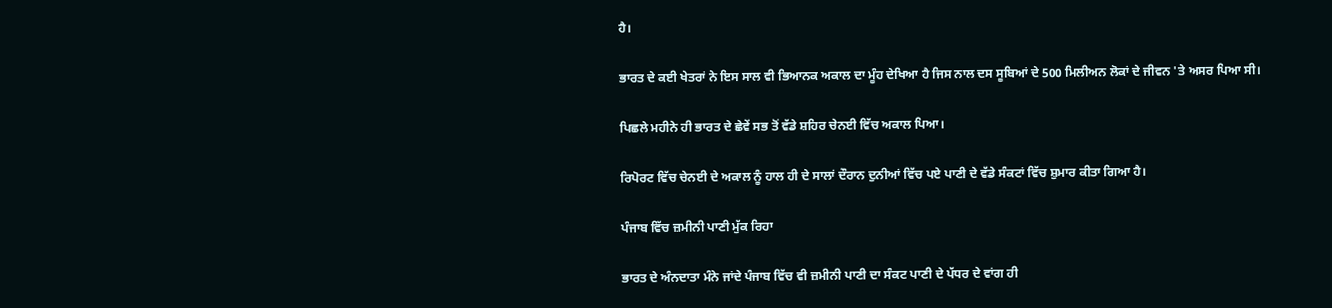ਹੈ।

ਭਾਰਤ ਦੇ ਕਈ ਖੇਤਰਾਂ ਨੇ ਇਸ ਸਾਲ ਵੀ ਭਿਆਨਕ ਅਕਾਲ ਦਾ ਮੂੰਹ ਦੇਖਿਆ ਹੈ ਜਿਸ ਨਾਲ ਦਸ ਸੂਬਿਆਂ ਦੇ 500 ਮਿਲੀਅਨ ਲੋਕਾਂ ਦੇ ਜੀਵਨ 'ਤੇ ਅਸਰ ਪਿਆ ਸੀ।

ਪਿਛਲੇ ਮਹੀਨੇ ਹੀ ਭਾਰਤ ਦੇ ਛੇਵੇਂ ਸਭ ਤੋਂ ਵੱਡੇ ਸ਼ਹਿਰ ਚੇਨਈ ਵਿੱਚ ਅਕਾਲ ਪਿਆ।

ਰਿਪੋਰਟ ਵਿੱਚ ਚੇਨਈ ਦੇ ਅਕਾਲ ਨੂੰ ਹਾਲ ਹੀ ਦੇ ਸਾਲਾਂ ਦੌਰਾਨ ਦੁਨੀਆਂ ਵਿੱਚ ਪਏ ਪਾਣੀ ਦੇ ਵੱਡੇ ਸੰਕਟਾਂ ਵਿੱਚ ਸ਼ੁਮਾਰ ਕੀਤਾ ਗਿਆ ਹੈ।

ਪੰਜਾਬ ਵਿੱਚ ਜ਼ਮੀਨੀ ਪਾਣੀ ਮੁੱਕ ਰਿਹਾ

ਭਾਰਤ ਦੇ ਅੰਨਦਾਤਾ ਮੰਨੇ ਜਾਂਦੇ ਪੰਜਾਬ ਵਿੱਚ ਵੀ ਜ਼ਮੀਨੀ ਪਾਣੀ ਦਾ ਸੰਕਟ ਪਾਣੀ ਦੇ ਪੱਧਰ ਦੇ ਵਾਂਗ ਹੀ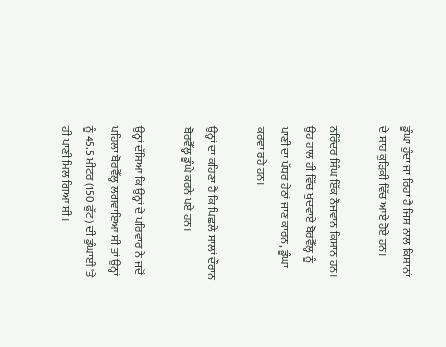ਡੂੰਘਾ ਹੁੰਦਾ ਜਾ ਰਿਹਾ ਹੈ ਜਿਸ ਨਾਲ ਕਿਸਾਨਾਂ ਦੇ ਸਾਹ ਕੁੜਿਕੀ ਵਿੱਚ ਆਏ ਹੋਏ ਹਨ।

ਨਰਿੰਦਰ ਸਿੰਘ ਇੱਕ ਨੌਜਵਾਨ ਕਿਸਾਨ ਹਨ। ਉਹ ਹਾਲ ਹੀ ਵਿੱਚ ਖੁਦਵਾਏ ਬੋਰਵੈੱਲ੍ਹ ਨੂੰ ਪਾਣੀ ਦਾ ਪੱਧਰ ਹੇਠਾਂ ਜਾਣ ਕਾਰਨ, ਡੂੰਘਾ ਕਰਵਾ ਰਹੇ ਹਨ।

ਉਨ੍ਹਾਂ ਦਾ ਕਹਿਣਾ ਹੈ ਕਿ ਪਿਛਲੇ ਸਾਲਾਂ ਦੌਰਾਨ ਬੋਰਵੈੱਲ੍ਹ ਡੂੰਘੇ ਕਰਨੇ ਪਏ ਹਨ।

ਉਨ੍ਹਾਂ ਦੱਸਿਆ ਕਿ ਉਨ੍ਹਾਂ ਦੇ ਪਰਿਵਾਰ ਨੇ ਜਦੋਂ ਪਹਿਲਾ ਬੋਰਵੈੱਲ੍ਹ ਲਗਵਾਇਆ ਸੀ ਤਾਂ ਉਨ੍ਹਾਂ ਨੂੰ 45.5 ਮੀਟਰ (150 ਫੁੱਟ) ਦੀ ਡੁੰਘਾਈ 'ਤੇ ਹੀ ਪਾਣੀ ਮਿਲ ਗਿਆ ਸੀ।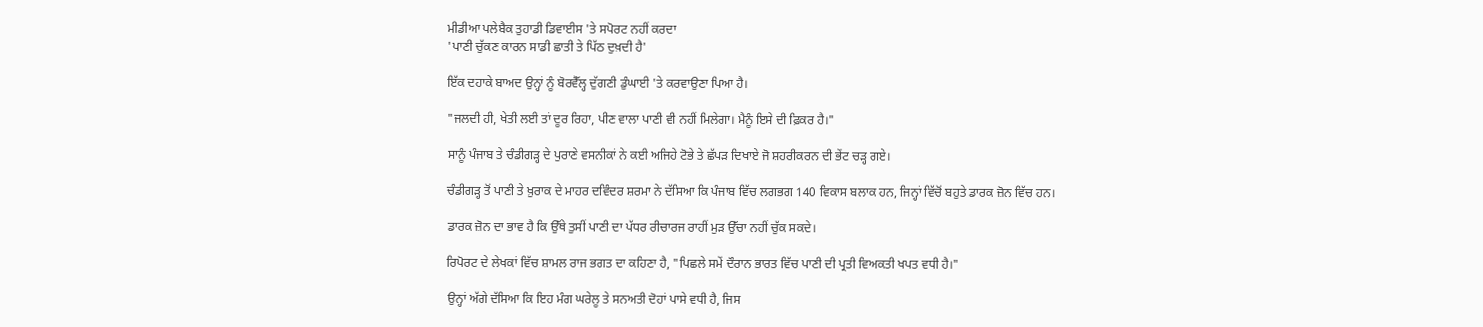ਮੀਡੀਆ ਪਲੇਬੈਕ ਤੁਹਾਡੀ ਡਿਵਾਈਸ 'ਤੇ ਸਪੋਰਟ ਨਹੀਂ ਕਰਦਾ
'ਪਾਣੀ ਚੁੱਕਣ ਕਾਰਨ ਸਾਡੀ ਛਾਤੀ ਤੇ ਪਿੱਠ ਦੁਖ਼ਦੀ ਹੈ'

ਇੱਕ ਦਹਾਕੇ ਬਾਅਦ ਉਨ੍ਹਾਂ ਨੂੰ ਬੋਰਵੈੱਲ੍ਹ ਦੁੱਗਣੀ ਡੁੰਘਾਈ 'ਤੇ ਕਰਵਾਉਣਾ ਪਿਆ ਹੈ।

"ਜਲਦੀ ਹੀ, ਖੇਤੀ ਲਈ ਤਾਂ ਦੂਰ ਰਿਹਾ, ਪੀਣ ਵਾਲਾ ਪਾਣੀ ਵੀ ਨਹੀਂ ਮਿਲੇਗਾ। ਮੈਨੂੰ ਇਸੇ ਦੀ ਫ਼ਿਕਰ ਹੈ।"

ਸਾਨੂੰ ਪੰਜਾਬ ਤੇ ਚੰਡੀਗੜ੍ਹ ਦੇ ਪੁਰਾਣੇ ਵਸਨੀਕਾਂ ਨੇ ਕਈ ਅਜਿਹੇ ਟੋਭੇ ਤੇ ਛੱਪੜ ਦਿਖਾਏ ਜੋ ਸ਼ਹਰੀਕਰਨ ਦੀ ਭੇਂਟ ਚੜ੍ਹ ਗਏ।

ਚੰਡੀਗੜ੍ਹ ਤੋਂ ਪਾਣੀ ਤੇ ਖ਼ੁਰਾਕ ਦੇ ਮਾਹਰ ਦਵਿੰਦਰ ਸ਼ਰਮਾ ਨੇ ਦੱਸਿਆ ਕਿ ਪੰਜਾਬ ਵਿੱਚ ਲਗਭਗ 140 ਵਿਕਾਸ ਬਲਾਕ ਹਨ, ਜਿਨ੍ਹਾਂ ਵਿੱਚੋਂ ਬਹੁਤੇ ਡਾਰਕ ਜ਼ੋਨ ਵਿੱਚ ਹਨ।

ਡਾਰਕ ਜ਼ੋਨ ਦਾ ਭਾਵ ਹੈ ਕਿ ਉੱਥੇ ਤੁਸੀਂ ਪਾਣੀ ਦਾ ਪੱਧਰ ਰੀਚਾਰਜ ਰਾਹੀਂ ਮੁੜ ਉੱਚਾ ਨਹੀਂ ਚੁੱਕ ਸਕਦੇ।

ਰਿਪੋਰਟ ਦੇ ਲੇਖਕਾਂ ਵਿੱਚ ਸ਼ਾਮਲ ਰਾਜ ਭਗਤ ਦਾ ਕਹਿਣਾ ਹੈ, "ਪਿਛਲੇ ਸਮੇਂ ਦੌਰਾਨ ਭਾਰਤ ਵਿੱਚ ਪਾਣੀ ਦੀ ਪ੍ਰਤੀ ਵਿਅਕਤੀ ਖਪਤ ਵਧੀ ਹੈ।"

ਉਨ੍ਹਾਂ ਅੱਗੇ ਦੱਸਿਆ ਕਿ ਇਹ ਮੰਗ ਘਰੇਲੂ ਤੇ ਸਨਅਤੀ ਦੋਹਾਂ ਪਾਸੇ ਵਧੀ ਹੈ, ਜਿਸ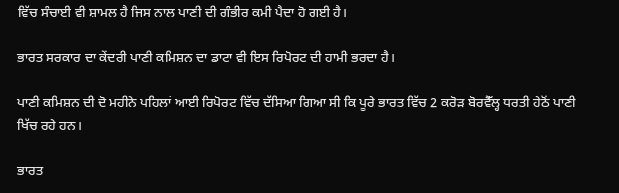ਵਿੱਚ ਸੰਚਾਈ ਵੀ ਸ਼ਾਮਲ ਹੈ ਜਿਸ ਨਾਲ ਪਾਣੀ ਦੀ ਗੰਭੀਰ ਕਮੀ ਪੈਦਾ ਹੋ ਗਈ ਹੈ।

ਭਾਰਤ ਸਰਕਾਰ ਦਾ ਕੇਂਦਰੀ ਪਾਣੀ ਕਮਿਸ਼ਨ ਦਾ ਡਾਟਾ ਵੀ ਇਸ ਰਿਪੋਰਟ ਦੀ ਹਾਮੀ ਭਰਦਾ ਹੈ।

ਪਾਣੀ ਕਮਿਸ਼ਨ ਦੀ ਦੋ ਮਹੀਨੇ ਪਹਿਲਾਂ ਆਈ ਰਿਪੋਰਟ ਵਿੱਚ ਦੱਸਿਆ ਗਿਆ ਸੀ ਕਿ ਪੂਰੇ ਭਾਰਤ ਵਿੱਚ 2 ਕਰੋੜ ਬੋਰਵੈੱਲ੍ਹ ਧਰਤੀ ਹੇਠੋਂ ਪਾਣੀ ਖਿੱਚ ਰਹੇ ਹਨ।

ਭਾਰਤ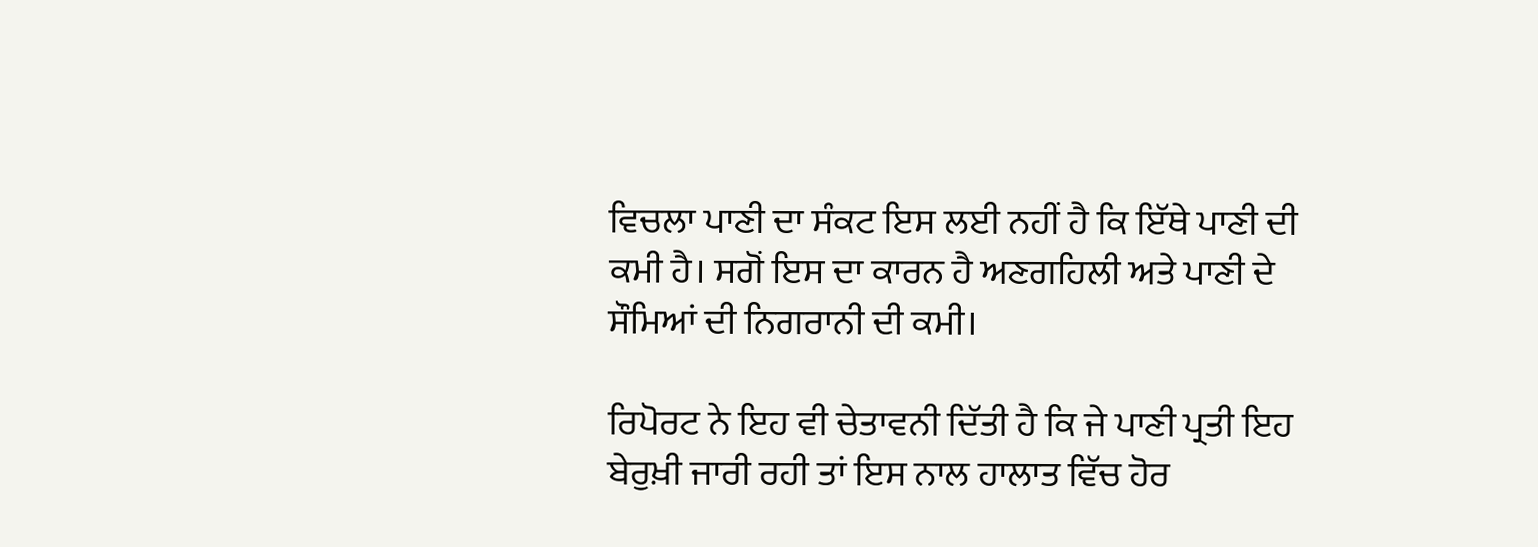ਵਿਚਲਾ ਪਾਣੀ ਦਾ ਸੰਕਟ ਇਸ ਲਈ ਨਹੀਂ ਹੈ ਕਿ ਇੱਥੇ ਪਾਣੀ ਦੀ ਕਮੀ ਹੈ। ਸਗੋਂ ਇਸ ਦਾ ਕਾਰਨ ਹੈ ਅਣਗਹਿਲੀ ਅਤੇ ਪਾਣੀ ਦੇ ਸੌਮਿਆਂ ਦੀ ਨਿਗਰਾਨੀ ਦੀ ਕਮੀ।

ਰਿਪੋਰਟ ਨੇ ਇਹ ਵੀ ਚੇਤਾਵਨੀ ਦਿੱਤੀ ਹੈ ਕਿ ਜੇ ਪਾਣੀ ਪ੍ਰਤੀ ਇਹ ਬੇਰੁਖ਼ੀ ਜਾਰੀ ਰਹੀ ਤਾਂ ਇਸ ਨਾਲ ਹਾਲਾਤ ਵਿੱਚ ਹੋਰ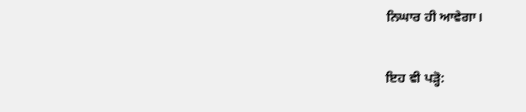ਨਿਘਾਰ ਹੀ ਆਵੇਗਾ।

ਇਹ ਵੀ ਪੜ੍ਹੋ: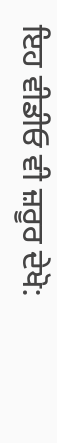ਇਹ ਵੀਡੀਓ ਵੀ ਜ਼ਰੂਰ ਦੇਖੋ: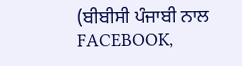(ਬੀਬੀਸੀ ਪੰਜਾਬੀ ਨਾਲ FACEBOOK,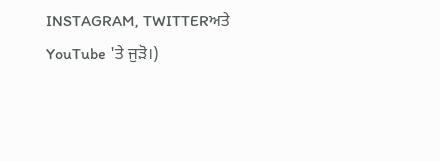INSTAGRAM, TWITTERਅਤੇ YouTube 'ਤੇ ਜੁੜੋ।)